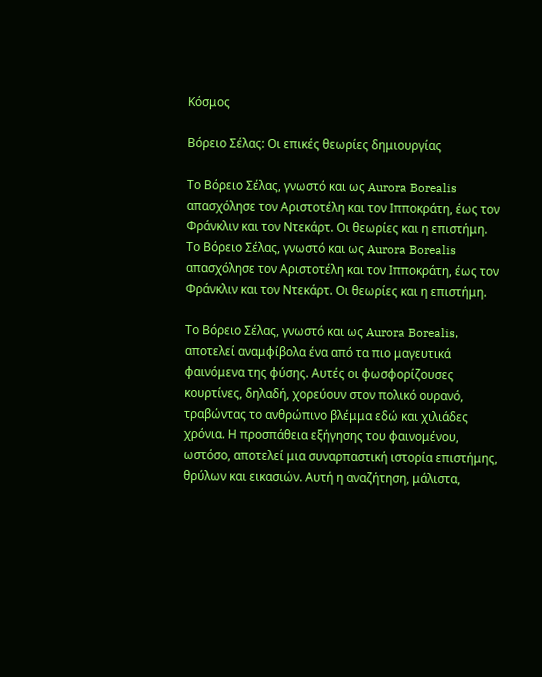Κόσμος

Βόρειο Σέλας: Οι επικές θεωρίες δημιουργίας

Το Βόρειο Σέλας, γνωστό και ως Aurora Borealis απασχόλησε τον Αριστοτέλη και τον Ιπποκράτη, έως τον Φράνκλιν και τον Ντεκάρτ. Οι θεωρίες και η επιστήμη.
Το Βόρειο Σέλας, γνωστό και ως Aurora Borealis απασχόλησε τον Αριστοτέλη και τον Ιπποκράτη, έως τον Φράνκλιν και τον Ντεκάρτ. Οι θεωρίες και η επιστήμη.

Το Βόρειο Σέλας, γνωστό και ως Aurora Borealis, αποτελεί αναμφίβολα ένα από τα πιο μαγευτικά φαινόμενα της φύσης. Αυτές οι φωσφορίζουσες κουρτίνες, δηλαδή, χορεύουν στον πολικό ουρανό, τραβώντας το ανθρώπινο βλέμμα εδώ και χιλιάδες χρόνια. Η προσπάθεια εξήγησης του φαινομένου, ωστόσο, αποτελεί μια συναρπαστική ιστορία επιστήμης, θρύλων και εικασιών. Αυτή η αναζήτηση, μάλιστα,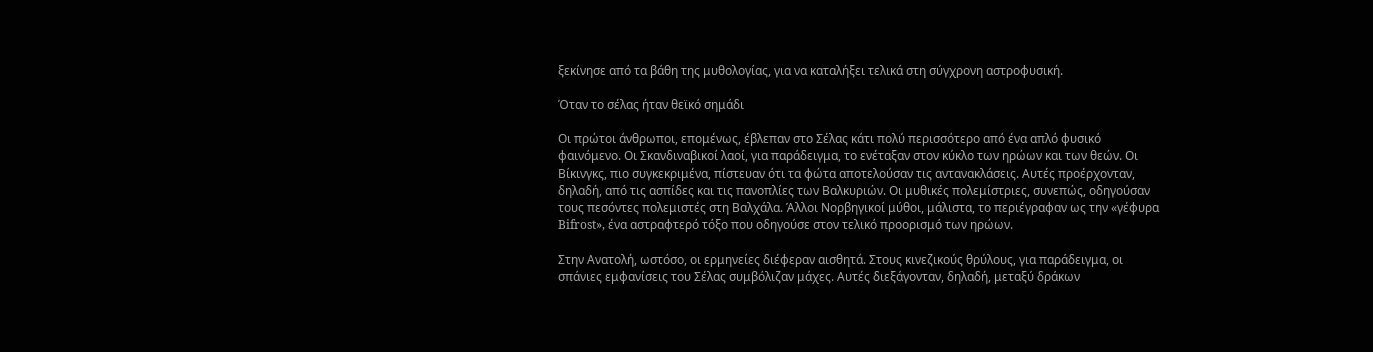ξεκίνησε από τα βάθη της μυθολογίας, για να καταλήξει τελικά στη σύγχρονη αστροφυσική.

Όταν το σέλας ήταν θεϊκό σημάδι

Οι πρώτοι άνθρωποι, επομένως, έβλεπαν στο Σέλας κάτι πολύ περισσότερο από ένα απλό φυσικό φαινόμενο. Οι Σκανδιναβικοί λαοί, για παράδειγμα, το ενέταξαν στον κύκλο των ηρώων και των θεών. Οι Βίκινγκς, πιο συγκεκριμένα, πίστευαν ότι τα φώτα αποτελούσαν τις αντανακλάσεις. Αυτές προέρχονταν, δηλαδή, από τις ασπίδες και τις πανοπλίες των Βαλκυριών. Οι μυθικές πολεμίστριες, συνεπώς, οδηγούσαν τους πεσόντες πολεμιστές στη Βαλχάλα. Άλλοι Νορβηγικοί μύθοι, μάλιστα, το περιέγραφαν ως την «γέφυρα Bifrost», ένα αστραφτερό τόξο που οδηγούσε στον τελικό προορισμό των ηρώων.

Στην Ανατολή, ωστόσο, οι ερμηνείες διέφεραν αισθητά. Στους κινεζικούς θρύλους, για παράδειγμα, οι σπάνιες εμφανίσεις του Σέλας συμβόλιζαν μάχες. Αυτές διεξάγονταν, δηλαδή, μεταξύ δράκων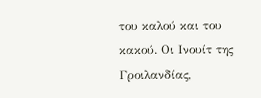του καλού και του κακού. Οι Ινουίτ της Γροιλανδίας,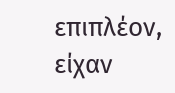επιπλέον, είχαν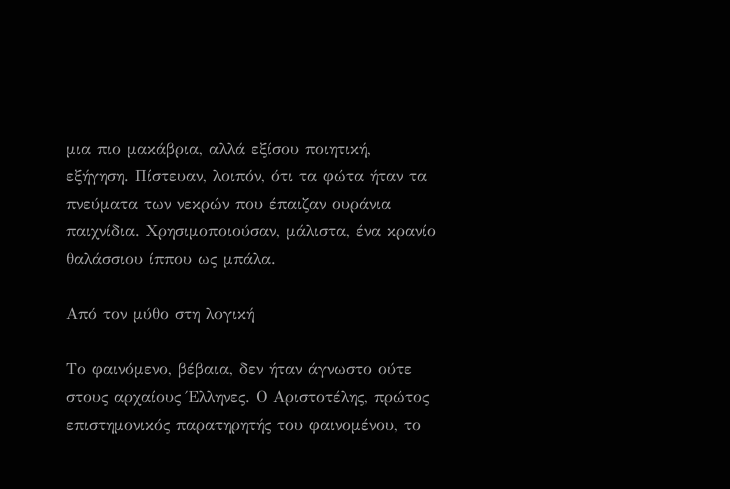μια πιο μακάβρια, αλλά εξίσου ποιητική, εξήγηση. Πίστευαν, λοιπόν, ότι τα φώτα ήταν τα πνεύματα των νεκρών που έπαιζαν ουράνια παιχνίδια. Χρησιμοποιούσαν, μάλιστα, ένα κρανίο θαλάσσιου ίππου ως μπάλα.

Από τον μύθο στη λογική

Το φαινόμενο, βέβαια, δεν ήταν άγνωστο ούτε στους αρχαίους Έλληνες. Ο Αριστοτέλης, πρώτος επιστημονικός παρατηρητής του φαινομένου, το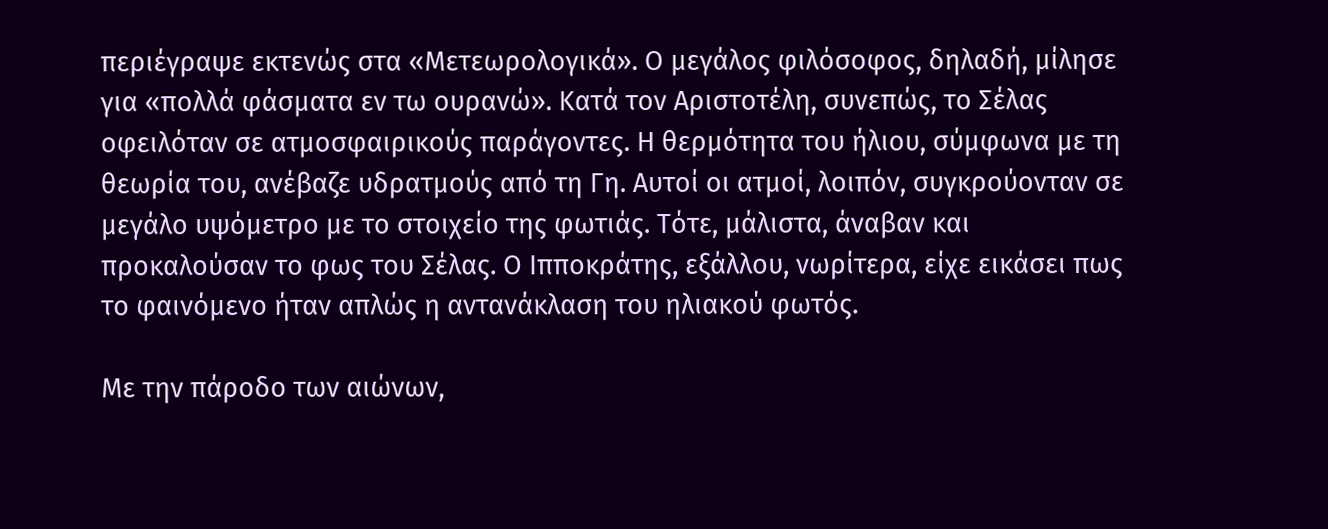περιέγραψε εκτενώς στα «Μετεωρολογικά». Ο μεγάλος φιλόσοφος, δηλαδή, μίλησε για «πολλά φάσματα εν τω ουρανώ». Κατά τον Αριστοτέλη, συνεπώς, το Σέλας οφειλόταν σε ατμοσφαιρικούς παράγοντες. Η θερμότητα του ήλιου, σύμφωνα με τη θεωρία του, ανέβαζε υδρατμούς από τη Γη. Αυτοί οι ατμοί, λοιπόν, συγκρούονταν σε μεγάλο υψόμετρο με το στοιχείο της φωτιάς. Τότε, μάλιστα, άναβαν και προκαλούσαν το φως του Σέλας. Ο Ιπποκράτης, εξάλλου, νωρίτερα, είχε εικάσει πως το φαινόμενο ήταν απλώς η αντανάκλαση του ηλιακού φωτός.

Με την πάροδο των αιώνων,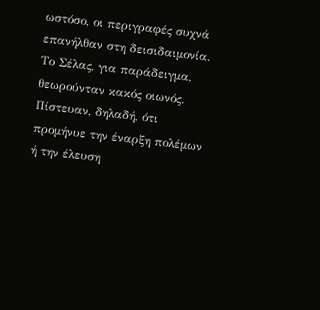ωστόσο, οι περιγραφές συχνά επανήλθαν στη δεισιδαιμονία. Το Σέλας, για παράδειγμα, θεωρούνταν κακός οιωνός. Πίστευαν, δηλαδή, ότι προμήνυε την έναρξη πολέμων ή την έλευση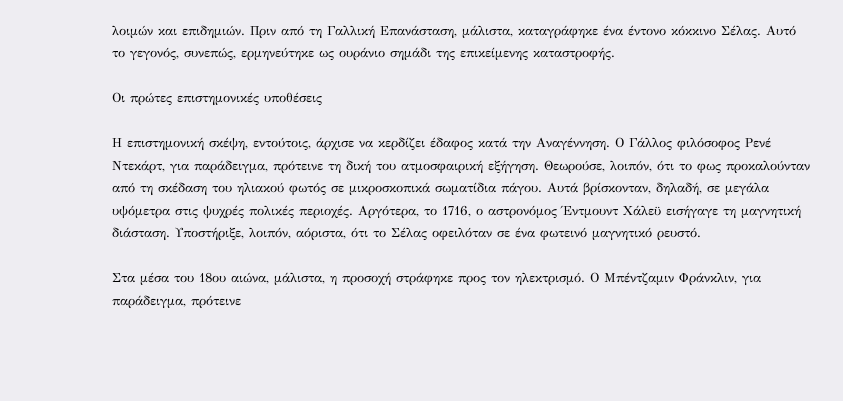λοιμών και επιδημιών. Πριν από τη Γαλλική Επανάσταση, μάλιστα, καταγράφηκε ένα έντονο κόκκινο Σέλας. Αυτό το γεγονός, συνεπώς, ερμηνεύτηκε ως ουράνιο σημάδι της επικείμενης καταστροφής.

Οι πρώτες επιστημονικές υποθέσεις

Η επιστημονική σκέψη, εντούτοις, άρχισε να κερδίζει έδαφος κατά την Αναγέννηση. Ο Γάλλος φιλόσοφος Ρενέ Ντεκάρτ, για παράδειγμα, πρότεινε τη δική του ατμοσφαιρική εξήγηση. Θεωρούσε, λοιπόν, ότι το φως προκαλούνταν από τη σκέδαση του ηλιακού φωτός σε μικροσκοπικά σωματίδια πάγου. Αυτά βρίσκονταν, δηλαδή, σε μεγάλα υψόμετρα στις ψυχρές πολικές περιοχές. Αργότερα, το 1716, ο αστρονόμος Έντμουντ Χάλεϋ εισήγαγε τη μαγνητική διάσταση. Υποστήριξε, λοιπόν, αόριστα, ότι το Σέλας οφειλόταν σε ένα φωτεινό μαγνητικό ρευστό.

Στα μέσα του 18ου αιώνα, μάλιστα, η προσοχή στράφηκε προς τον ηλεκτρισμό. Ο Μπέντζαμιν Φράνκλιν, για παράδειγμα, πρότεινε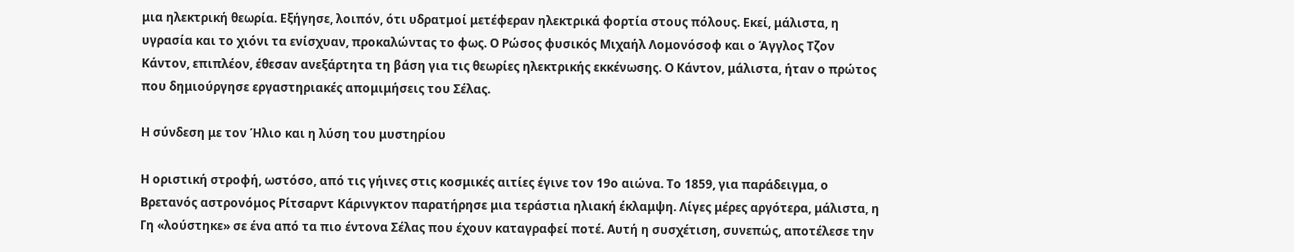μια ηλεκτρική θεωρία. Εξήγησε, λοιπόν, ότι υδρατμοί μετέφεραν ηλεκτρικά φορτία στους πόλους. Εκεί, μάλιστα, η υγρασία και το χιόνι τα ενίσχυαν, προκαλώντας το φως. Ο Ρώσος φυσικός Μιχαήλ Λομονόσοφ και ο Άγγλος Τζον Κάντον, επιπλέον, έθεσαν ανεξάρτητα τη βάση για τις θεωρίες ηλεκτρικής εκκένωσης. Ο Κάντον, μάλιστα, ήταν ο πρώτος που δημιούργησε εργαστηριακές απομιμήσεις του Σέλας.

Η σύνδεση με τον Ήλιο και η λύση του μυστηρίου

Η οριστική στροφή, ωστόσο, από τις γήινες στις κοσμικές αιτίες έγινε τον 19ο αιώνα. Το 1859, για παράδειγμα, ο Βρετανός αστρονόμος Ρίτσαρντ Κάρινγκτον παρατήρησε μια τεράστια ηλιακή έκλαμψη. Λίγες μέρες αργότερα, μάλιστα, η Γη «λούστηκε» σε ένα από τα πιο έντονα Σέλας που έχουν καταγραφεί ποτέ. Αυτή η συσχέτιση, συνεπώς, αποτέλεσε την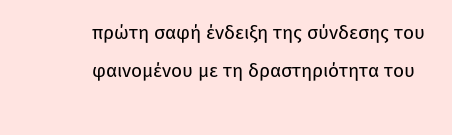πρώτη σαφή ένδειξη της σύνδεσης του φαινομένου με τη δραστηριότητα του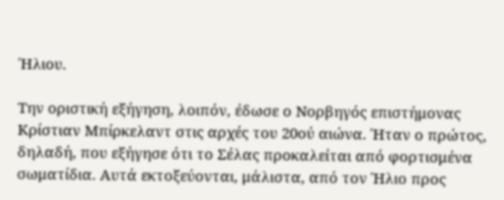Ήλιου.

Την οριστική εξήγηση, λοιπόν, έδωσε ο Νορβηγός επιστήμονας Κρίστιαν Μπίρκελαντ στις αρχές του 20ού αιώνα. Ήταν ο πρώτος, δηλαδή, που εξήγησε ότι το Σέλας προκαλείται από φορτισμένα σωματίδια. Αυτά εκτοξεύονται, μάλιστα, από τον Ήλιο προς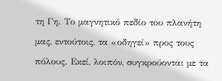τη Γη. Το μαγνητικό πεδίο του πλανήτη μας, εντούτοις, τα «οδηγεί» προς τους πόλους. Εκεί, λοιπόν, συγκρούονται με τα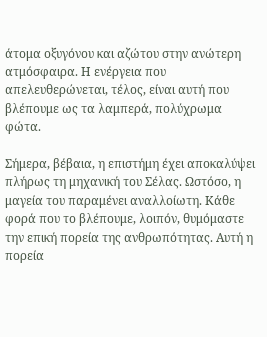άτομα οξυγόνου και αζώτου στην ανώτερη ατμόσφαιρα. Η ενέργεια που απελευθερώνεται, τέλος, είναι αυτή που βλέπουμε ως τα λαμπερά, πολύχρωμα φώτα.

Σήμερα, βέβαια, η επιστήμη έχει αποκαλύψει πλήρως τη μηχανική του Σέλας. Ωστόσο, η μαγεία του παραμένει αναλλοίωτη. Κάθε φορά που το βλέπουμε, λοιπόν, θυμόμαστε την επική πορεία της ανθρωπότητας. Αυτή η πορεία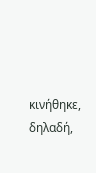κινήθηκε, δηλαδή,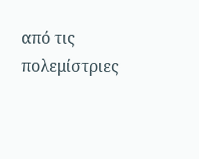από τις πολεμίστριες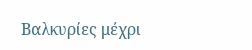Βαλκυρίες μέχρι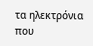τα ηλεκτρόνια που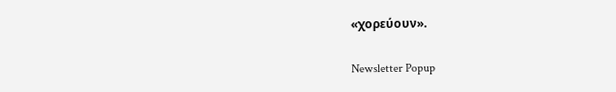«χορεύουν».

Newsletter Popup